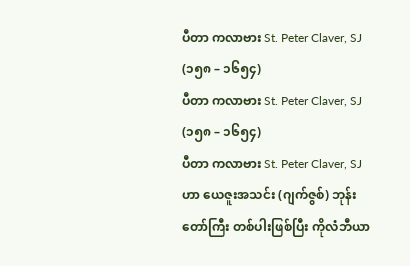ပီတာ ကလာဗား St. Peter Claver, SJ (၁၅၈ – ၁၆၅၄)
ပီတာ ကလာဗား St. Peter Claver, SJ (၁၅၈ – ၁၆၅၄)
ပီတာ ကလာဗား St. Peter Claver, SJ ဟာ ယေဇူးအသင်း (ဂျက်ဇွစ်) ဘုန်းတော်ကြီး တစ်ပါးဖြစ်ပြီး ကိုလံဘီယာ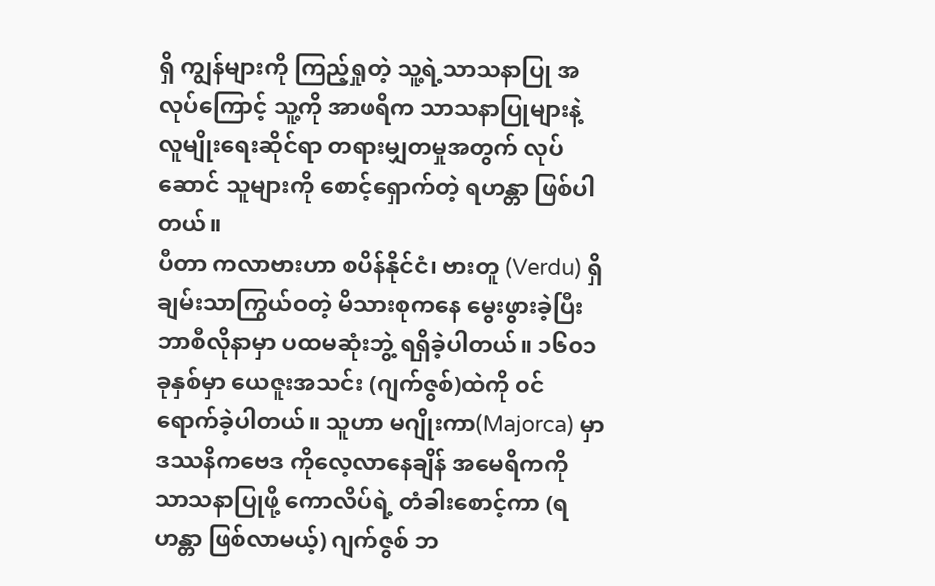ရှိ ကျွန်များကို ကြည့်ရှုတဲ့ သူ့ရဲ့သာသနာပြု အလုပ်ကြောင့် သူ့ကို အာဖရိက သာသနာပြုများနဲ့ လူမျိုးရေးဆိုင်ရာ တရားမျှတမှုအတွက် လုပ်ဆောင် သူများကို စောင့်ရှောက်တဲ့ ရဟန္တာ ဖြစ်ပါတယ်။
ပီတာ ကလာဗားဟာ စပိန်နိုင်ငံ၊ ဗားတူ (Verdu) ရှိ ချမ်းသာကြွယ်ဝတဲ့ မိသားစုကနေ မွေးဖွားခဲ့ပြီး ဘာစီလိုနာမှာ ပထမဆုံးဘွဲ့ ရရှိခဲ့ပါတယ်။ ၁၆၀၁ ခုနှစ်မှာ ယေဇူးအသင်း (ဂျက်ဇွစ်)ထဲကို ၀င်ရောက်ခဲ့ပါတယ်။ သူဟာ မဂျိုးကာ(Majorca) မှာ ဒဿနိကဗေဒ ကိုလေ့လာနေချိန် အမေရိကကို သာသနာပြုဖို့ ကောလိပ်ရဲ့ တံခါးစောင့်ကာ (ရဟန္တာ ဖြစ်လာမယ့်) ဂျက်ဇွစ် ဘ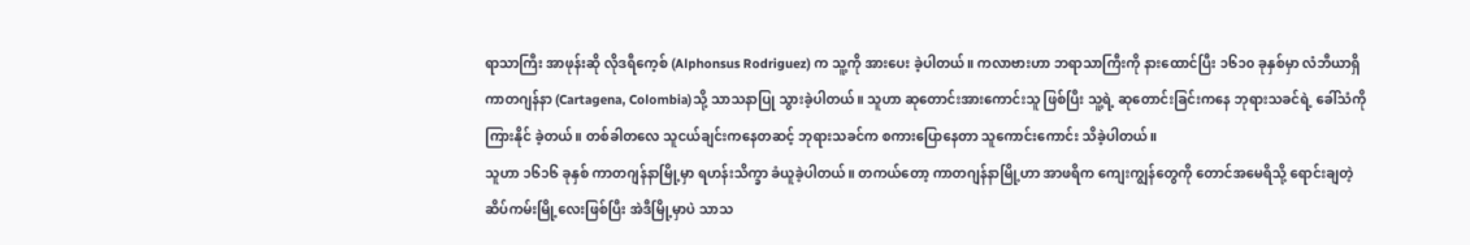ရာသာကြီး အာဖုန်းဆို လိုဒရီကေ့စ် (Alphonsus Rodriguez) က သူ့ကို အားပေး ခဲ့ပါတယ်။ ကလာဗားဟာ ဘရာသာကြီးကို နားထောင်ပြီး ၁၆၁၀ ခုနှစ်မှာ လံဘီယာရှိ ကာတဂျန်နာ (Cartagena, Colombia)သို့ သာသနာပြု သွားခဲ့ပါတယ်။ သူဟာ ဆုတောင်းအားကောင်းသူ ဖြစ်ပြီး သူ့ရဲ့ ဆုတောင်းခြင်းကနေ ဘုရားသခင်ရဲ့ ခေါ်သံကို ကြားနိုင် ခဲ့တယ်။ တစ်ခါတလေ သူငယ်ချင်းကနေတဆင့် ဘုရားသခင်က စကားပြောနေတာ သူကောင်းကောင်း သိခဲ့ပါတယ်။
သူဟာ ၁၆၁၆ ခုနှစ် ကာတဂျန်နာမြို့မှာ ရဟန်းသိက္ခာ ခံယူခဲ့ပါတယ်။ တကယ်တော့ ကာတဂျန်နာမြို့ဟာ အာဖရိက ကျေးကျွန်တွေကို တောင်အမေရိသို့ ရောင်းချတဲ့ ဆိပ်ကမ်းမြို့လေးဖြစ်ပြီး အဲဒီမြို့မှာပဲ သာသ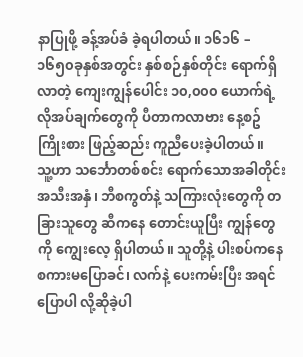နာပြုဖို့ ခန့်အပ်ခံ ခဲ့ရပါတယ်။ ၁၆၁၆ – ၁၆၅၀ခုနှစ်အတွင်း နှစ်စဉ်နှစ်တိုင်း ရောက်ရှိလာတဲ့ ကျေးကျွန်ပေါင်း ၁၀,၀၀၀ ယောက်ရဲ့ လိုအပ်ချက်တွေကို ပီတာကလာဗား နေ့စဥ် ကြိုးစား ဖြည့်ဆည်း ကူညီပေးခဲ့ပါတယ်။
သူ့ဟာ သင်္ဘောတစ်စင်း ရောက်သောအခါတိုင်း အသီးအနှံ၊ ဘီစကွတ်နဲ့ သကြားလုံးတွေကို တခြားသူတွေ ဆီကနေ တောင်းယူပြီး ကျွန်တွေကို ကျွေးလေ့ ရှိပါတယ်။ သူတို့နဲ့ ပါးစပ်ကနေ စကားမပြောခင်၊ လက်နဲ့ ပေးကမ်းပြီး အရင်ပြောပါ လို့ဆိုခဲ့ပါ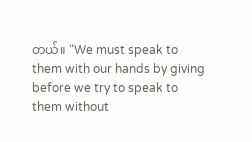တယ်။ “We must speak to them with our hands by giving before we try to speak to them without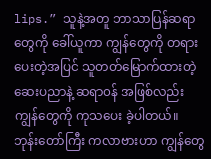lips.” သူနဲ့အတူ ဘာသာပြန်ဆရာတွေကို ခေါ်ယူကာ ကျွန်တွေကို တရားပေးတဲ့အပြင် သူတတ်မြောက်ထားတဲ့ ဆေးပညာနဲ့ ဆရာ၀န် အဖြစ်လည်း ကျွန်တွေကို ကုသပေး ခဲ့ပါတယ်။ ဘုန်းတော်ကြီး ကလာဗားဟာ ကျွန်တွေ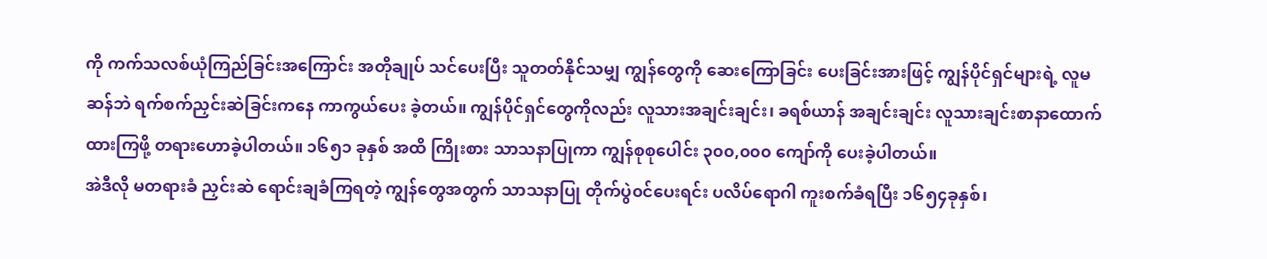ကို ကက်သလစ်ယုံကြည်ခြင်းအကြောင်း အတိုချုပ် သင်ပေးပြီး သူတတ်နိုင်သမျှ ကျွန်တွေကို ဆေးကြောခြင်း ပေးခြင်းအားဖြင့် ကျွန်ပိုင်ရှင်များရဲ့ လူမဆန်ဘဲ ရက်စက်ညှင်းဆဲခြင်းကနေ ကာကွယ်ပေး ခဲ့တယ်။ ကျွန်ပိုင်ရှင်တွေကိုလည်း လူသားအချင်းချင်း၊ ခရစ်ယာန် အချင်းချင်း လူသားချင်းစာနာထောက်ထားကြဖို့ တရားဟောခဲ့ပါတယ်။ ၁၆၅၁ ခုနှစ် အထိ ကြိုးစား သာသနာပြုကာ ကျွန်စုစုပေါင်း ၃၀၀,၀၀၀ ကျော်ကို ပေးခဲ့ပါတယ်။
အဲဒီလို မတရားခံ ညှင်းဆဲ ရောင်းချခံကြရတဲ့ ကျွန်တွေအတွက် သာသနာပြု တိုက်ပွဲ၀င်ပေးရင်း ပလိပ်ရောဂါ ကူးစက်ခံရပြီး ၁၆၅၄ခုနှစ်၊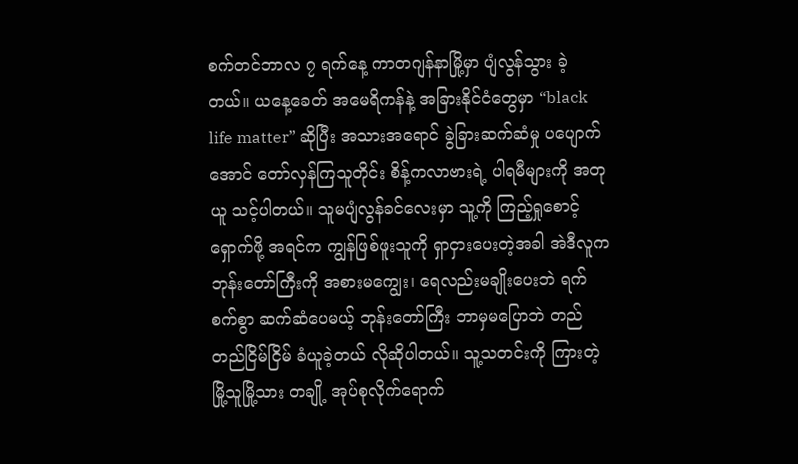စက်တင်ဘာလ ၇ ရက်နေ့ ကာတဂျန်နာမြို့မှာ ပျံလွန်သွား ခဲ့တယ်။ ယနေ့ခေတ် အမေရိကန်နဲ့ အခြားနိုင်ငံတွေမှာ “black life matter” ဆိုပြီး အသားအရောင် ခွဲခြားဆက်ဆံမှု ပပျောက်အောင် တော်လှန်ကြသူတိုင်း စိန့်ကလာဗားရဲ့ ပါရမီများကို အတုယူ သင့်ပါတယ်။ သူမပျံလွန်ခင်လေးမှာ သူ့ကို ကြည့်ရှုစောင့်ရှောက်ဖို့ အရင်က ကျွန်ဖြစ်ဖူးသူကို ရှာငှားပေးတဲ့အခါ အဲဒီလူက ဘုန်းတော်ကြီးကို အစားမကျွေး၊ ရေလည်းမချိုးပေးဘဲ ရက်စက်စွာ ဆက်ဆံပေမယ့် ဘုန်းတော်ကြီး ဘာမှမပြောဘဲ တည်တည်ငြိမ်ငြိမ် ခံယူခဲ့တယ် လိုဆိုပါတယ်။ သူ့သတင်းကို ကြားတဲ့ မြို့သူမြို့သား တချို့ အုပ်စုလိုက်ရောက်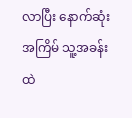လာပြီး နောက်ဆုံးအကြိမ် သူ့အခန်းထဲ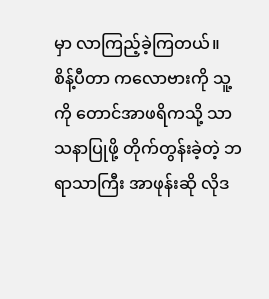မှာ လာကြည့်ခဲ့ကြတယ်။
စိန့်ပီတာ ကလောဗားကို သူ့ကို တောင်အာဖရိကသို့ သာသနာပြုဖို့ တိုက်တွန်းခဲ့တဲ့ ဘရာသာကြီး အာဖုန်းဆို လိုဒ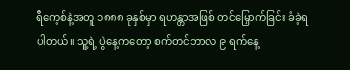ရီကေ့စ်နဲ့အတူ ၁၈၈၈ ခုနှစ်မှာ ရဟန္တာအဖြစ် တင်မြှောက်ခြင်း ခံခဲ့ရပါတယ်။ သူ့ရဲ့ ပွဲနေ့ကတော့ စက်တင်ဘာလ ၉ ရက်နေ့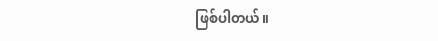ဖြစ်ပါတယ်။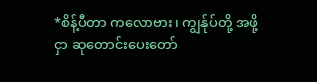*စိန့်ပီတာ ကလောဗား၊ ကျွန်ုပ်တို့ အဖို့ငှာ ဆုတောင်းပေးတော်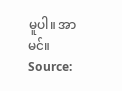မူပါ။ အာမင်။
Source: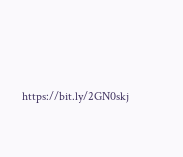https://bit.ly/2GN0skj